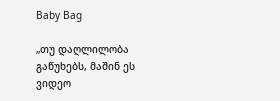Baby Bag

„თუ დაღლილობა გაწუხებს, მაშინ ეს ვიდეო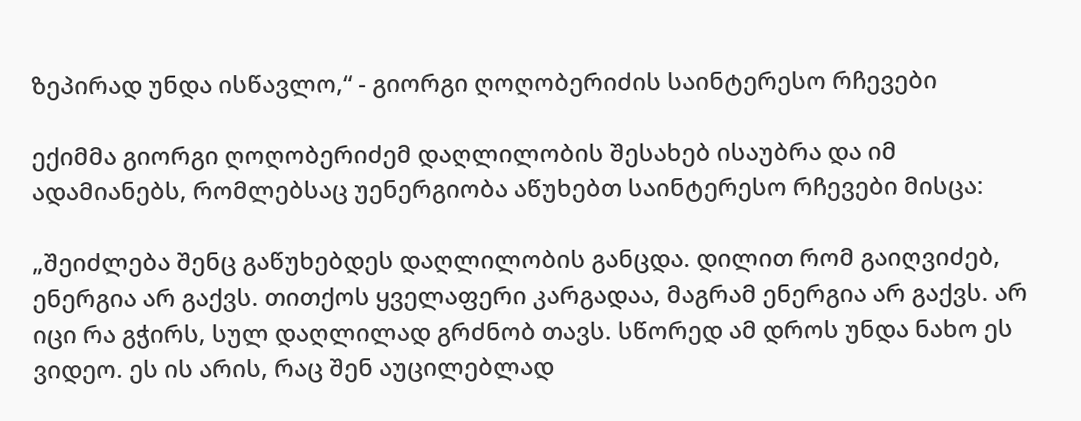ზეპირად უნდა ისწავლო,“ - გიორგი ღოღობერიძის საინტერესო რჩევები

ექიმმა გიორგი ღოღობერიძემ დაღლილობის შესახებ ისაუბრა და იმ ადამიანებს, რომლებსაც უენერგიობა აწუხებთ საინტერესო რჩევები მისცა:

„შეიძლება შენც გაწუხებდეს დაღლილობის განცდა. დილით რომ გაიღვიძებ, ენერგია არ გაქვს. თითქოს ყველაფერი კარგადაა, მაგრამ ენერგია არ გაქვს. არ იცი რა გჭირს, სულ დაღლილად გრძნობ თავს. სწორედ ამ დროს უნდა ნახო ეს ვიდეო. ეს ის არის, რაც შენ აუცილებლად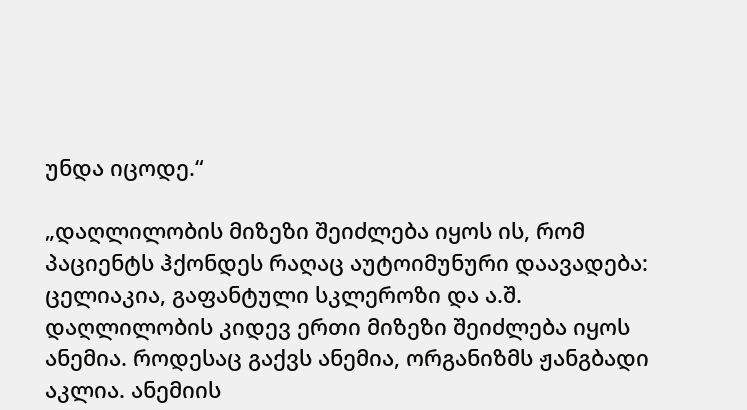უნდა იცოდე.“

„დაღლილობის მიზეზი შეიძლება იყოს ის, რომ პაციენტს ჰქონდეს რაღაც აუტოიმუნური დაავადება: ცელიაკია, გაფანტული სკლეროზი და ა.შ. დაღლილობის კიდევ ერთი მიზეზი შეიძლება იყოს ანემია. როდესაც გაქვს ანემია, ორგანიზმს ჟანგბადი აკლია. ანემიის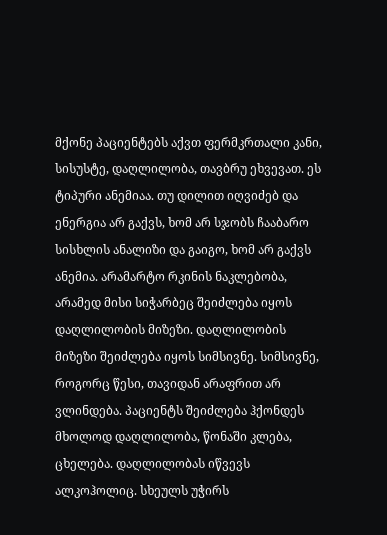მქონე პაციენტებს აქვთ ფერმკრთალი კანი, სისუსტე, დაღლილობა, თავბრუ ეხვევათ. ეს ტიპური ანემიაა. თუ დილით იღვიძებ და ენერგია არ გაქვს, ხომ არ სჯობს ჩააბარო სისხლის ანალიზი და გაიგო, ხომ არ გაქვს ანემია. არამარტო რკინის ნაკლებობა, არამედ მისი სიჭარბეც შეიძლება იყოს დაღლილობის მიზეზი. დაღლილობის მიზეზი შეიძლება იყოს სიმსივნე. სიმსივნე, როგორც წესი, თავიდან არაფრით არ ვლინდება. პაციენტს შეიძლება ჰქონდეს მხოლოდ დაღლილობა, წონაში კლება, ცხელება. დაღლილობას იწვევს ალკოჰოლიც. სხეულს უჭირს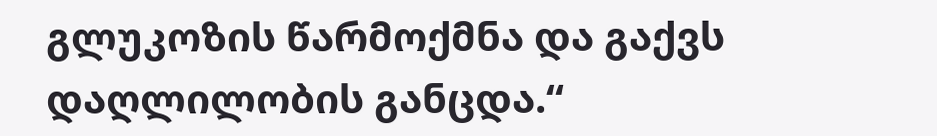გლუკოზის წარმოქმნა და გაქვს დაღლილობის განცდა.“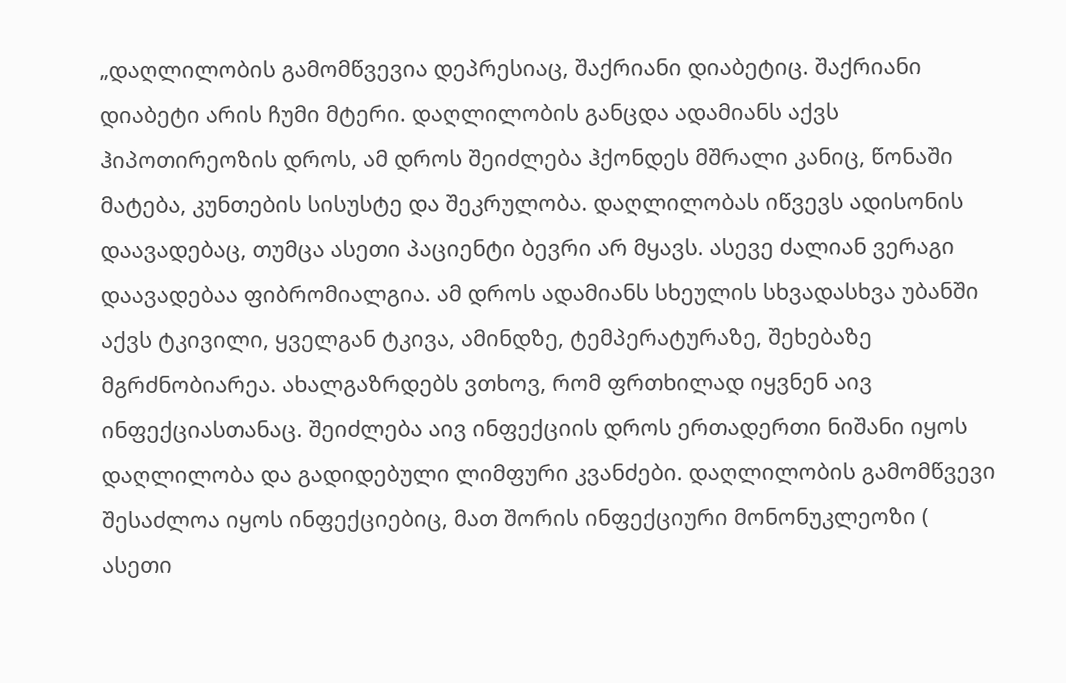„დაღლილობის გამომწვევია დეპრესიაც, შაქრიანი დიაბეტიც. შაქრიანი დიაბეტი არის ჩუმი მტერი. დაღლილობის განცდა ადამიანს აქვს ჰიპოთირეოზის დროს, ამ დროს შეიძლება ჰქონდეს მშრალი კანიც, წონაში მატება, კუნთების სისუსტე და შეკრულობა. დაღლილობას იწვევს ადისონის დაავადებაც, თუმცა ასეთი პაციენტი ბევრი არ მყავს. ასევე ძალიან ვერაგი დაავადებაა ფიბრომიალგია. ამ დროს ადამიანს სხეულის სხვადასხვა უბანში აქვს ტკივილი, ყველგან ტკივა, ამინდზე, ტემპერატურაზე, შეხებაზე მგრძნობიარეა. ახალგაზრდებს ვთხოვ, რომ ფრთხილად იყვნენ აივ ინფექციასთანაც. შეიძლება აივ ინფექციის დროს ერთადერთი ნიშანი იყოს დაღლილობა და გადიდებული ლიმფური კვანძები. დაღლილობის გამომწვევი შესაძლოა იყოს ინფექციებიც, მათ შორის ინფექციური მონონუკლეოზი ( ასეთი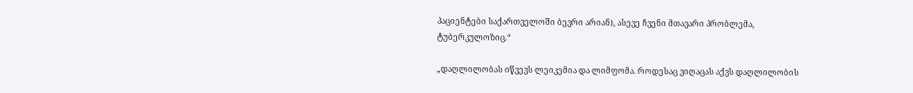პაციენტები საქართველოში ბევრი არიან), ასევე ჩვენი მთავარი პრობლემა, ტუბერკულოზიც.“

„დაღლილობას იწვევს ლეიკემია და ლიმფომა. როდესაც ვიღაცას აქვს დაღლილობის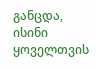განცდა, ისინი ყოველთვის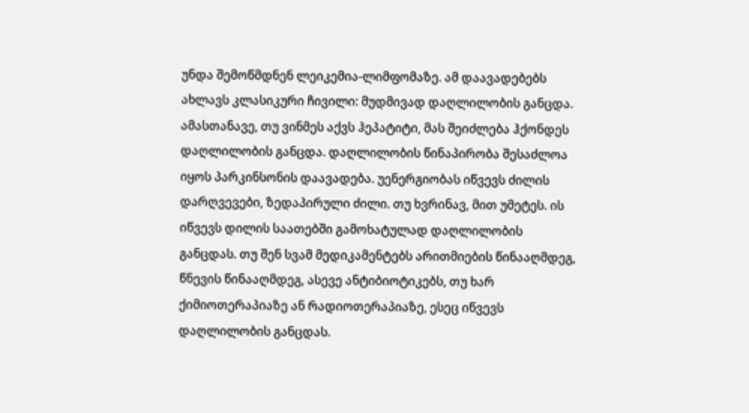უნდა შემოწმდნენ ლეიკემია-ლიმფომაზე. ამ დაავადებებს ახლავს კლასიკური ჩივილი: მუდმივად დაღლილობის განცდა. ამასთანავე, თუ ვინმეს აქვს ჰეპატიტი, მას შეიძლება ჰქონდეს დაღლილობის განცდა. დაღლილობის წინაპირობა შესაძლოა იყოს პარკინსონის დაავადება. უენერგიობას იწვევს ძილის დარღვევები, ზედაპირული ძილი. თუ ხვრინავ, მით უმეტეს. ის იწვევს დილის საათებში გამოხატულად დაღლილობის განცდას. თუ შენ სვამ მედიკამენტებს არითმიების წინააღმდეგ, წნევის წინააღმდეგ, ასევე ანტიბიოტიკებს, თუ ხარ ქიმიოთერაპიაზე ან რადიოთერაპიაზე, ესეც იწვევს დაღლილობის განცდას.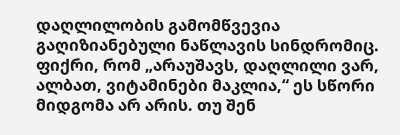დაღლილობის გამომწვევია გაღიზიანებული ნაწლავის სინდრომიც. ფიქრი, რომ „არაუშავს, დაღლილი ვარ, ალბათ, ვიტამინები მაკლია,“ ეს სწორი მიდგომა არ არის. თუ შენ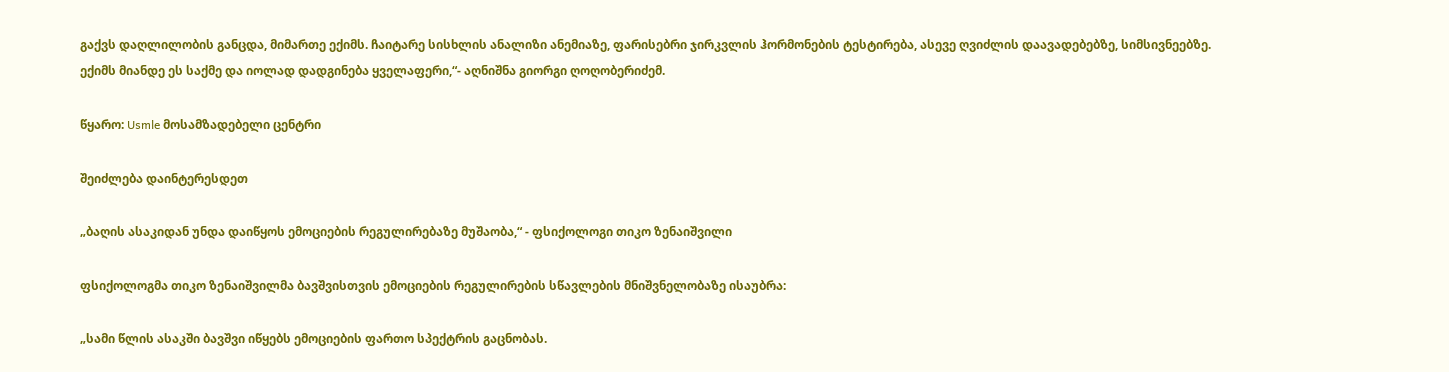გაქვს დაღლილობის განცდა, მიმართე ექიმს. ჩაიტარე სისხლის ანალიზი ანემიაზე, ფარისებრი ჯირკვლის ჰორმონების ტესტირება, ასევე ღვიძლის დაავადებებზე, სიმსივნეებზე. ექიმს მიანდე ეს საქმე და იოლად დადგინება ყველაფერი,“- აღნიშნა გიორგი ღოღობერიძემ.

წყარო: Usmle მოსამზადებელი ცენტრი

შეიძლება დაინტერესდეთ

„ბაღის ასაკიდან უნდა დაიწყოს ემოციების რეგულირებაზე მუშაობა,“ - ფსიქოლოგი თიკო ზენაიშვილი

ფსიქოლოგმა თიკო ზენაიშვილმა ბავშვისთვის ემოციების რეგულირების სწავლების მნიშვნელობაზე ისაუბრა:

„სამი წლის ასაკში ბავშვი იწყებს ემოციების ფართო სპექტრის გაცნობას.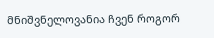მნიშვნელოვანია ჩვენ როგორ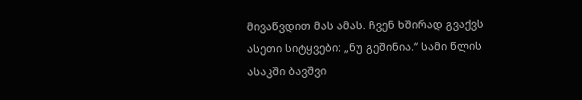მივაწვდით მას ამას. ჩვენ ხშირად გვაქვს ასეთი სიტყვები: „ნუ გეშინია.“ სამი წლის ასაკში ბავშვი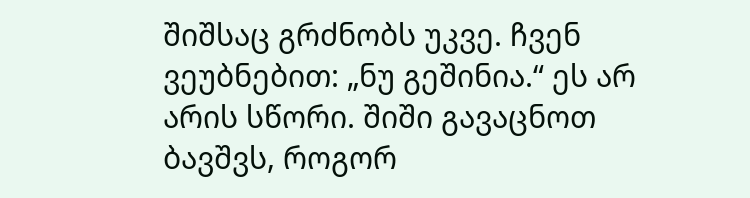შიშსაც გრძნობს უკვე. ჩვენ ვეუბნებით: „ნუ გეშინია.“ ეს არ არის სწორი. შიში გავაცნოთ ბავშვს, როგორ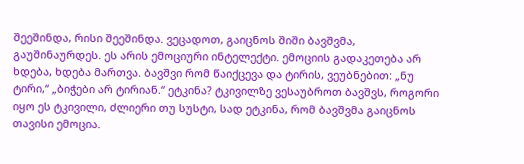შეეშინდა, რისი შეეშინდა. ვეცადოთ, გაიცნოს შიში ბავშვმა, გაუშინაურდეს. ეს არის ემოციური ინტელექტი. ემოციის გადაკეთება არ ხდება, ხდება მართვა. ბავშვი რომ წაიქცევა და ტირის, ვეუბნებით: „ნუ ტირი,“ „ბიჭები არ ტირიან.“ ეტკინა? ტკივილზე ვესაუბროთ ბავშვს, როგორი იყო ეს ტკივილი, ძლიერი თუ სუსტი, სად ეტკინა, რომ ბავშვმა გაიცნოს თავისი ემოცია.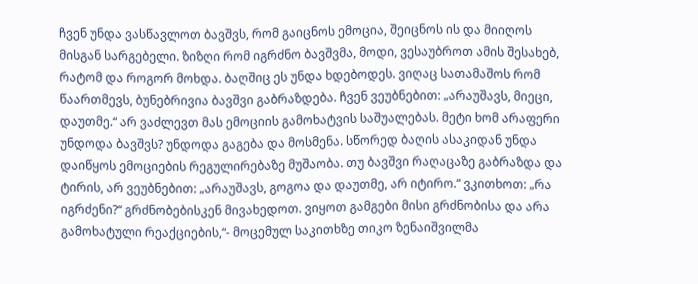ჩვენ უნდა ვასწავლოთ ბავშვს, რომ გაიცნოს ემოცია, შეიცნოს ის და მიიღოს მისგან სარგებელი. ზიზღი რომ იგრძნო ბავშვმა, მოდი, ვესაუბროთ ამის შესახებ, რატომ და როგორ მოხდა. ბაღშიც ეს უნდა ხდებოდეს. ვიღაც სათამაშოს რომ წაართმევს, ბუნებრივია ბავშვი გაბრაზდება. ჩვენ ვეუბნებით: „არაუშავს, მიეცი, დაუთმე.“ არ ვაძლევთ მას ემოციის გამოხატვის საშუალებას. მეტი ხომ არაფერი უნდოდა ბავშვს? უნდოდა გაგება და მოსმენა. სწორედ ბაღის ასაკიდან უნდა დაიწყოს ემოციების რეგულირებაზე მუშაობა. თუ ბავშვი რაღაცაზე გაბრაზდა და ტირის, არ ვეუბნებით: „არაუშავს, გოგოა და დაუთმე, არ იტირო.“ ვკითხოთ: „რა იგრძენი?“ გრძნობებისკენ მივახედოთ. ვიყოთ გამგები მისი გრძნობისა და არა გამოხატული რეაქციების,“- მოცემულ საკითხზე თიკო ზენაიშვილმა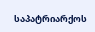საპატრიარქოს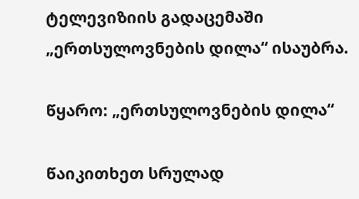ტელევიზიის გადაცემაში „ერთსულოვნების დილა“ ისაუბრა.

წყარო: „ერთსულოვნების დილა“

წაიკითხეთ სრულად